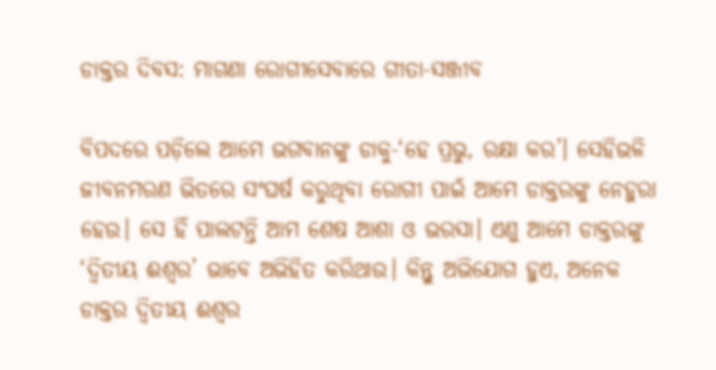ଡାକ୍ତର ଦିବସ: ମାଗଣା ରୋଗୀସେବାରେ ଗୀତା-ସଞ୍ଜୀବ

ବିପଦରେ ପଡ଼ିଲେ ଆମେ ଭଗବାନଙ୍କୁ ଡାକୁ-‘ହେ ପ୍ରଭୁ, ରକ୍ଷା କର’। ସେହିଭଳି ଜୀବନମରଣ ଭିତରେ ସଂଘର୍ଷ କରୁଥିବା ରୋଗୀ ପାଇଁ ଆମେ ଡାକ୍ତରଙ୍କୁ ନେହୁରା ହେଉ। ସେ ହିଁ ପାଲଟନ୍ତି ଆ‌ମ ଶେଷ ଆଶା ଓ ଭରସା। ଏଣୁ ଆମେ ଡାକ୍ତରଙ୍କୁ ‘ଦ୍ବିତୀୟ ଈଶ୍ବର’ ଭାବେ ଅଭିହିତ କରିଥାଉ। କିନ୍ତୁ ଅଭିଯୋଗ ହୁଏ, ଅନେକ ଡାକ୍ତର ଦ୍ବିତୀୟ ଈଶ୍ବର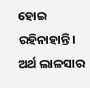ହୋଇ ରହିନାହାନ୍ତି। ଅର୍ଥ ଲାଳସାର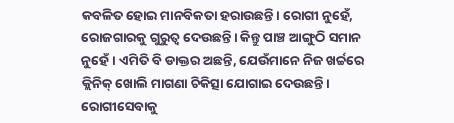କବଳିତ ହୋଇ ମାନବିକତା ହରାଉଛନ୍ତି। ରୋଗୀ ନୁହେଁ, ରୋଜଗାରକୁ ଗୁରୁତ୍ବ ଦେଉଛନ୍ତି। କିନ୍ତୁ ପାଞ୍ଚ ଆଙ୍ଗୁଠି ସମାନ ନୁହେଁ। ଏମିତି ବି ଡାକ୍ତର ଅଛନ୍ତି, ଯେଉଁମାନେ ନିଜ ଖର୍ଚ୍ଚରେ କ୍ଲିନିକ୍‌ ଖୋଲି ମାଗଣା ଚିକିତ୍ସା ଯୋଗାଇ ଦେଉଛନ୍ତି। ରୋଗୀସେବାକୁ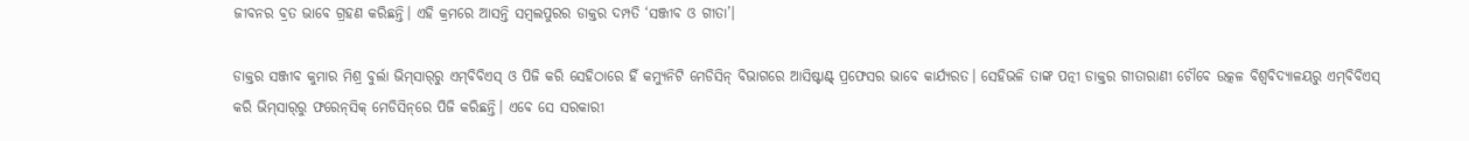ଜୀବନର ବ୍ରତ ଭାବେ ଗ୍ରହଣ କରିଛନ୍ତି। ଏହି କ୍ରମରେ ଆସନ୍ତି ସମ୍ବଲପୁରର ଡାକ୍ତର ଦମ୍ପତି ‘ସଞ୍ଜୀବ ଓ ଗୀତା’।

ଡାକ୍ତର ସଞ୍ଜୀବ କୁମାର ମିଶ୍ର ବୁର୍ଲା ଭିମ୍‌ସାର୍‌ରୁ ଏମ୍‌ବିବିଏସ୍‌ ଓ ପିଜି କରି ସେହିଠାରେ ହିଁ କମ୍ୟୁନିଟି ମେଡିସିନ୍‌ ବିଭାଗରେ ଆସିଷ୍ଟାଣ୍ଟ୍‌ ପ୍ରଫେସର ଭାବେ କାର୍ଯ୍ୟରତ। ସେହିଭଳି ତାଙ୍କ ପତ୍ନୀ ଡାକ୍ତର ଗୀତାରାଣୀ ଚୌବେ ଉତ୍କଳ ବିଶ୍ବବିଦ୍ୟାଳୟରୁ ଏମ୍‌ବିବିଏସ୍‌ କରି ଭିମ୍‌ସାର୍‌ରୁ ‌ଫରେନ୍‌ସିକ୍‌ ମେଡିସିନ୍‌ରେ ପିଜି କରିଛନ୍ତି। ଏବେ ସେ ସରକାରୀ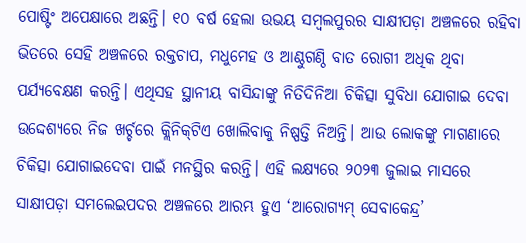ପୋଷ୍ଟିଂ ଅପେକ୍ଷାରେ ଅଛନ୍ତି। ୧୦ ବର୍ଷ ହେଲା ଉଭୟ ସମ୍ବଲପୁରର ସାକ୍ଷୀପଡ଼ା ଅଞ୍ଚଳରେ ରହିବା ଭିତରେ ସେହି ଅଞ୍ଚଳରେ ରକ୍ତଚାପ, ମଧୁମେହ ଓ ଆଣ୍ଠୁଗଣ୍ଠି ବାତ ରୋଗୀ ଅଧିକ ଥିବା ପର୍ଯ୍ୟବେକ୍ଷଣ କରନ୍ତି। ଏଥିସହ ସ୍ଥାନୀୟ ବାସିନ୍ଦାଙ୍କୁ ନିତିଦିନିଆ ଚିକିତ୍ସା ସୁବିଧା ଯୋଗାଇ ଦେବା ଉଦ୍ଦେଶ୍ୟରେ ନିଜ ଖର୍ଚ୍ଚରେ କ୍ଲିନିକ୍‌ଟିଏ ଖୋଲିବାକୁ ନିଷ୍ପତ୍ତି ନିଅନ୍ତି। ଆଉ ଲୋକଙ୍କୁ ମାଗଣାରେ ଚିକିତ୍ସା ଯୋଗାଇଦେବା ପାଇଁ ମନସ୍ଥିର କରନ୍ତି। ଏହି ଲକ୍ଷ୍ୟରେ ୨୦୨୩ ଜୁଲାଇ ମାସରେ ସାକ୍ଷୀପଡ଼ା ସମଲେଇପଦର ଅଞ୍ଚଳରେ ଆରମ୍ଭ ହୁଏ ‘ଆରୋଗ୍ୟମ୍‌ ସେବାକେନ୍ଦ୍ର’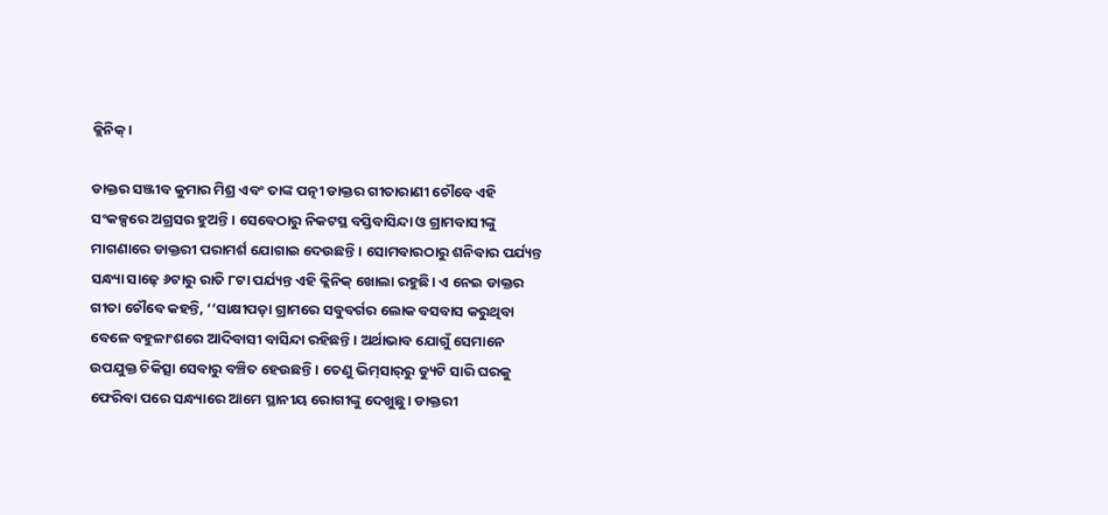କ୍ଲିନିକ୍‌।

ଡାକ୍ତର ସଞ୍ଜୀବ କୁମାର ମିଶ୍ର ଏବଂ ତାଙ୍କ ପତ୍ନୀ ଡାକ୍ତର ଗୀତାରାଣୀ ଚୌବେ ଏହି ସଂକଳ୍ପରେ ଅଗ୍ରସର ହୁଅନ୍ତି। ସେବେଠାରୁ ନିକଟସ୍ଥ ବସ୍ତିବାସିନ୍ଦା ଓ ଗ୍ରାମବାସୀଙ୍କୁ ମାଗଣାରେ ଡାକ୍ତରୀ ପରାମର୍ଶ ଯୋଗାଇ ଦେଉଛନ୍ତି। ସୋମବାରଠାରୁ ଶନିବାର ପର୍ଯ୍ୟନ୍ତ ସନ୍ଧ୍ୟା ସାଢ଼େ ୬ଟାରୁ ରାତି ୮ଟା ପର୍ଯ୍ୟନ୍ତ ଏହି କ୍ଲିନିକ୍‌ ଖୋଲା ରହୁଛି। ଏ ନେଇ ଡାକ୍ତର ଗୀତା ଚୌବେ କହନ୍ତି, ‘‘ସାକ୍ଷୀପଡ଼ା ଗ୍ରାମରେ ସବୁବର୍ଗର ଲୋକ ବସବାସ କରୁଥିବା ବେଳେ ବହୁଳାଂଶରେ ଆଦିବାସୀ ବାସିନ୍ଦା ରହିଛନ୍ତି। ଅର୍ଥାଭାବ ଯୋଗୁଁ ସେମାନେ ଉପଯୁକ୍ତ ଚିକିତ୍ସା ସେବ‌ାରୁ ବଞ୍ଚିତ ହେଉଛନ୍ତି। ତେଣୁ ଭିମ୍‌ସାର୍‌ରୁ ଡ୍ୟୁଟି ସାରି ଘରକୁ ଫେରିବା ପରେ ସନ୍ଧ୍ୟାରେ ଆମେ ସ୍ଥାନୀୟ ରୋଗୀଙ୍କୁ ଦେଖୁଛୁ। ଡାକ୍ତରୀ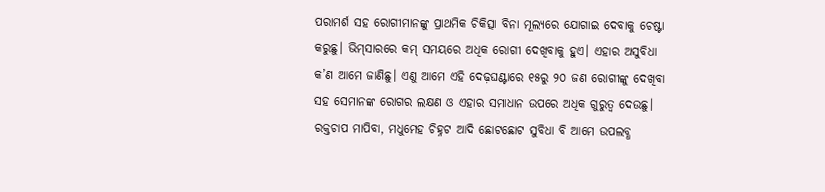ପରାମର୍ଶ ସହ ରୋଗୀମାନଙ୍କୁ ପ୍ରାଥମିକ ଚିକିତ୍ସା ବିନା ମୂଲ୍ୟରେ ଯୋଗାଇ ଦେବାକୁ ଚେଷ୍ଟା କରୁଛୁ। ଭିମ୍‌ସାରରେ କମ୍‌ ସମୟରେ ଅଧିକ ରୋଗୀ ଦେଖିବାକୁ ହୁଏ। ଏହାର ଅସୁବିଧା କ’ଣ ଆମେ ଜାଣିଛୁ। ଏଣୁ ଆମେ ଏହି ଦେଢ଼ଘଣ୍ଟାରେ ୧୫ରୁ ୨୦ ଜଣ ରୋଗୀଙ୍କୁ ଦେଖିବା ସହ ସେମାନଙ୍କ ରୋଗର ଲକ୍ଷଣ ଓ ଏହାର ସମାଧାନ ଉପରେ ଅଧିକ ଗୁରୁତ୍ବ ଦେଉଛୁ। ରକ୍ତଚାପ ମାପିବା, ମଧୁମେହ ଚିହ୍ନଟ ଆଦି ଛୋଟଛୋଟ ସୁବିଧା ବି ଆମେ ଉପଲବ୍ଧ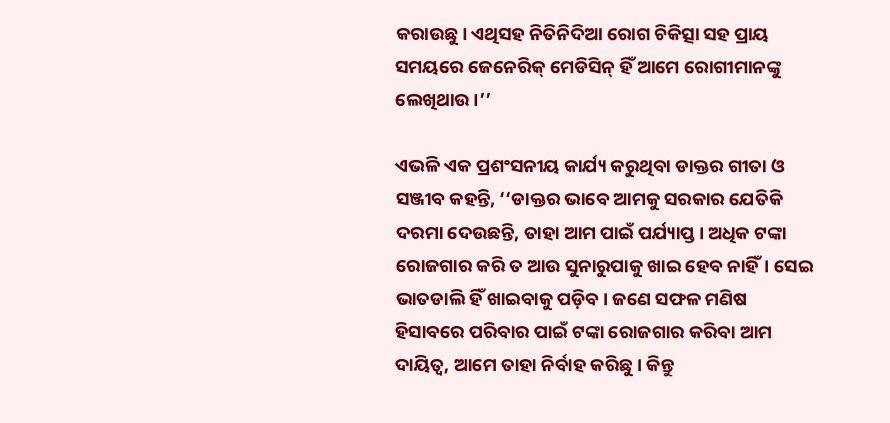କରାଉଛୁ। ଏଥିସହ ନିତିନିଦିଆ ରୋଗ ଚିକିତ୍ସା ସହ ପ୍ରାୟ ସମୟରେ ଜେନେରିକ୍ ମେଡିସିନ୍‌ ହିଁ ଆମେ ରୋଗୀମାନଙ୍କୁ ଲେଖିଥାଉ।’’

ଏଭଳି ଏକ ପ୍ରଶଂସନୀୟ କାର୍ଯ୍ୟ କରୁଥିବା ଡାକ୍ତର ଗୀତା ଓ ସଞ୍ଜୀବ କହନ୍ତି, ‘‘ଡାକ୍ତର ଭାବେ ଆମକୁ ସରକାର ଯେତିକି ଦରମା ଦେଉଛନ୍ତି, ତାହା ଆମ ପାଇଁ ପର୍ଯ୍ୟାପ୍ତ। ଅଧିକ ଟଙ୍କା ରୋଜଗାର କରି ତ ଆଉ ସୁନାରୁପାକୁ ଖାଇ ହେବ ନାହିଁ। ସେଇ ଭାତଡାଲି ହିଁ ଖାଇବାକୁ ପଡ଼ିବ। ଜଣେ ସଫଳ ମଣିଷ ହିସାବରେ ପରିବାର ପାଇଁ ଟଙ୍କା ରୋଜଗାର କରିବା ଆମ ଦାୟିତ୍ବ, ଆମେ ତାହା ନିର୍ବାହ କରିଛୁ। କିନ୍ତୁ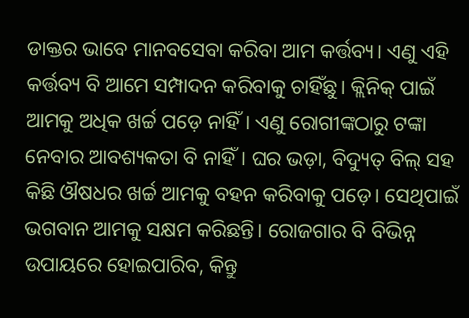ଡାକ୍ତର ଭାବେ ମାନବସେବା କରିବା ଆମ କର୍ତ୍ତବ୍ୟ। ଏଣୁ ଏହି କର୍ତ୍ତବ୍ୟ ବି ଆମେ ‌ସମ୍ପାଦନ କରିବାକୁ ଚାହିଁଛୁ। କ୍ଲିନିକ୍‌ ପାଇଁ ଆମକୁ ଅଧିକ ଖର୍ଚ୍ଚ ପଡ଼େ ନାହିଁ। ଏଣୁ ରୋଗୀଙ୍କଠାରୁ ଟଙ୍କା ନେବାର ଆବଶ୍ୟକତା ବି ନାହିଁ। ଘର ଭଡ଼ା, ବିଦ୍ୟୁତ୍‌ ବିଲ୍‌ ସହ କିଛି ଔଷଧର ଖର୍ଚ୍ଚ ଆମକୁ ବହନ କରିବାକୁ ପଡ଼େ। ସେଥିପାଇଁ ଭଗବାନ ଆମକୁ ସକ୍ଷମ କରିଛନ୍ତି। ରୋଜଗାର ବି ବିଭିନ୍ନ ଉପାୟରେ ହୋଇପାରିବ, କିନ୍ତୁ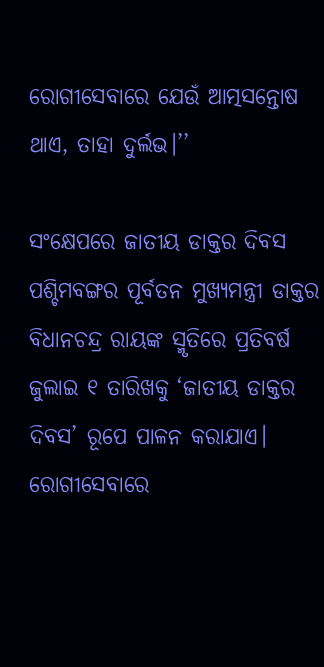ରୋଗୀସେବାରେ ଯେଉଁ ଆତ୍ମସନ୍ତୋଷ ଥାଏ, ତାହା ଦୁର୍ଲଭ।’’

ସଂକ୍ଷେପରେ ଜାତୀୟ ଡାକ୍ତର ଦିବସ
ପଶ୍ଚିମବଙ୍ଗର ପୂର୍ବତନ ମୁଖ୍ୟମନ୍ତ୍ରୀ ଡାକ୍ତର ବିଧାନଚନ୍ଦ୍ର ରାୟଙ୍କ ସ୍ମୃତିରେ ପ୍ରତିବର୍ଷ ଜୁଲାଇ ୧ ତାରିଖକୁ ‘ଜାତୀୟ ଡାକ୍ତର ଦିବସ’ ରୂପେ ପାଳନ କରାଯାଏ। ରୋଗୀସେବାରେ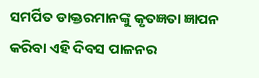ସମର୍ପିତ ଡାକ୍ତରମାନଙ୍କୁ କୃତଜ୍ଞତା ଜ୍ଞାପନ କରିବା ଏହି ଦିବସ ପାଳନର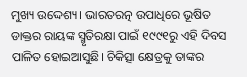ମୁଖ୍ୟ ଉଦ୍ଦେଶ୍ୟ। ଭାରତରତ୍ନ ଉପାଧିରେ ଭୂଷିତ ଡାକ୍ତର ରାୟଙ୍କ ସ୍ମୃତିରକ୍ଷା ପାଇଁ ୧୯୯୧ରୁ ଏହି ଦିବସ ପାଳିତ ହୋଇଆସୁଛି। ଚିକିତ୍ସା କ୍ଷେତ୍ରକୁ ତାଙ୍କର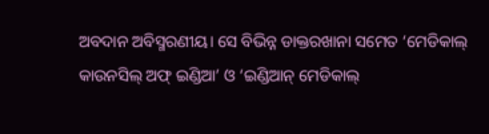ଅବଦାନ ଅବିସ୍ମରଣୀୟ। ସେ ବିଭିନ୍ନ ଡାକ୍ତରଖାନା ସମେତ ‘ମେଡିକାଲ୍‌ କାଉନସିଲ୍‌ ଅଫ୍‌ ଇଣ୍ଡିଆ’ ଓ ‘ଇଣ୍ଡିଆନ୍‌ ମେଡିକାଲ୍‌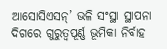ଆସୋସିଏସନ୍‌’ ଭଳି ସଂସ୍ଥା ସ୍ଥାପନା ଦିଗରେ ଗୁରୁତ୍ବପୂର୍ଣ୍ଣ ଭୂମିକା ନିର୍ବାହ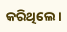କରିଥିଲେ।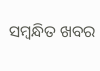ସମ୍ବନ୍ଧିତ ଖବର